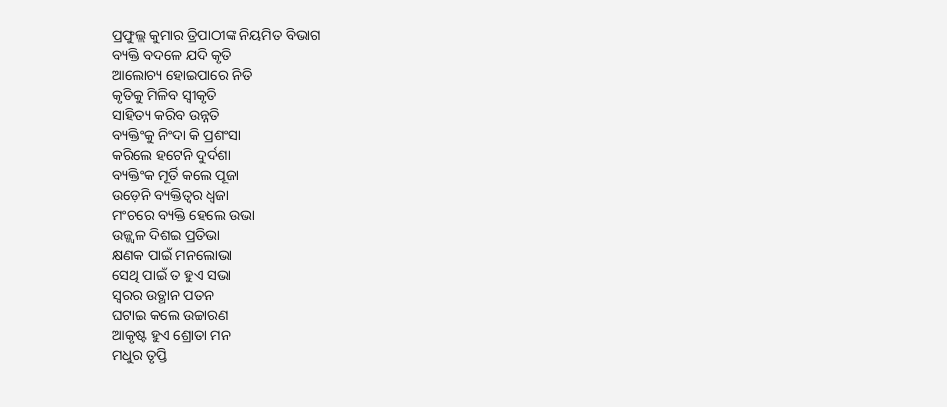ପ୍ରଫୁଲ୍ଲ କୁମାର ତ୍ରିପାଠୀଙ୍କ ନିୟମିତ ବିଭାଗ
ବ୍ୟକ୍ତି ବଦଳେ ଯଦି କୃତି
ଆଲୋଚ୍ୟ ହୋଇପାରେ ନିତି
କୃତିକୁ ମିଳିବ ସ୍ବୀକୃତି
ସାହିତ୍ୟ କରିବ ଉନ୍ନତି
ବ୍ୟକ୍ତିଂକୁ ନିଂଦା କି ପ୍ରଶଂସା
କରିଲେ ହଟେନି ଦୁର୍ଦଶା
ବ୍ୟକ୍ତିଂକ ମୂର୍ତି କଲେ ପୂଜା
ଉଡ଼େନି ବ୍ୟକ୍ତିତ୍ବର ଧ୍ବଜା
ମଂଚରେ ବ୍ୟକ୍ତି ହେଲେ ଉଭା
ଉଜ୍ଜ୍ବଳ ଦିଶଇ ପ୍ରତିଭା
କ୍ଷଣକ ପାଇଁ ମନଲୋଭା
ସେଥି ପାଇଁ ତ ହୁଏ ସଭା
ସ୍ବରର ଉତ୍ଥାନ ପତନ
ଘଟାଇ କଲେ ଉଚ୍ଚାରଣ
ଆକୃଷ୍ଟ ହୁଏ ଶ୍ରୋତା ମନ
ମଧୁର ତୃପ୍ତି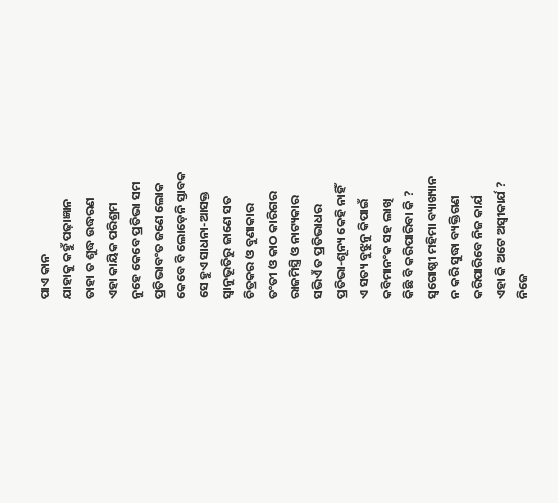ପାଏ କାନ
ଯାହାକୁ କହୁଁ ପଢ଼ାଜ୍ଞାନ
ତାହା ତ ଶୁଦ୍ଧ ଉଦ୍ଧରଣ
ଏହା କାୟିକ ପରିଶ୍ରମ
ନୁହେ କେବେ ପ୍ରତିଭା ସମ
ପ୍ରତିଭାବଂତ ଜଣେ ଲୋକ
କେବେ ବି ଲୋଡ଼େନି ସ୍ତାବକ
ସେ ହୁଏ ସାଧନା-ଆସକ୍ତ
ସ୍ବାନୁଭୂତିରୁ ଜାଣେ ସତ
ଚିତ୍ରକର ଓ ବୁଣାକାର
ତଂତୀ ଓ କାଠ କାରିଗର
ରାଜମିସ୍ତ୍ରି ଓ ନାଟ୍ୟକାର
ସଭିଏଁ ତ ପ୍ରତିଭାଧର
ପ୍ରତିଭା-ଶୂନ୍ୟ କେହି ନାହିଁ
ଏ ସତ୍ୟ ବୁଝୁନୁ କିପାଇଁ
କବିମାନଂକ ସହ ଲାଖି
କିଛି ବି କରିପାରିବା କି ?
ସ୍ବଗୋଷ୍ଠୀ ମହିମା ବ୍ୟାଖ୍ୟାନ
ନ କରି ସୁଦ୍ଧା ବ୍ୟକ୍ତିଗଣ
କରିପାରିବେ ନିଜ କାର୍ଯ
ଏହା କି ଅଟେ ଅସ୍ବୀକାର୍ଯ ?
ନିଜେ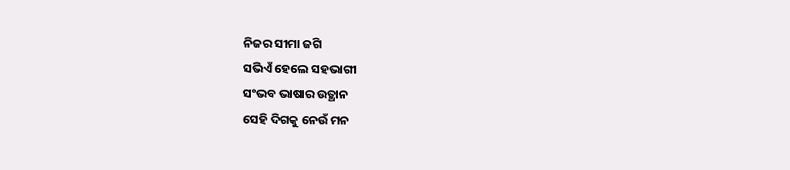ନିଜର ସୀମା ଜଗି
ସଭିଏଁ ହେଲେ ସହଭାଗୀ
ସଂଭବ ଭାଷାର ଉତ୍ଥାନ
ସେହି ଦିଗକୁ ନେଉଁ ମନ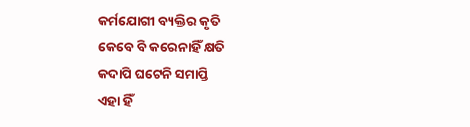କର୍ମଯୋଗୀ ବ୍ୟକ୍ତିର କୃତି
କେବେ ବି କରେନାହିଁ କ୍ଷତି
କଦାପି ଘଟେନି ସମାପ୍ତି
ଏହା ହିଁ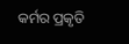କର୍ମର ପ୍ରକୃତି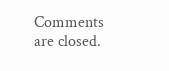Comments are closed.